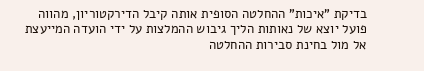בדיקת "איכות" ההחלטה הסופית אותה קיבל הדירקטוריון, מהווה פועל יוצא של נאותות הליך גיבוש ההמלצות על ידי הועדה המייעצת אל מול בחינת סבירות ההחלטה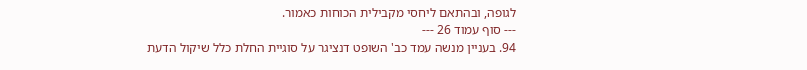לגופה, ובהתאם ליחסי מקבילית הכוחות כאמור.
--- סוף עמוד 26 ---
94. בעניין מנשה עמד כב' השופט דנציגר על סוגיית החלת כלל שיקול הדעת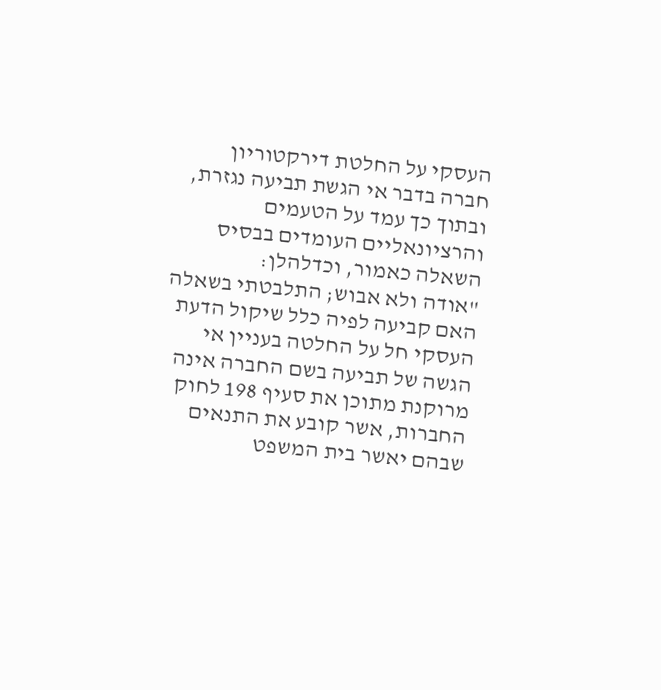העסקי על החלטת דירקטוריון חברה בדבר אי הגשת תביעה נגזרת, ובתוך כך עמד על הטעמים והרציונאליים העומדים בבסיס השאלה כאמור, וכדלהלן:
"אודה ולא אבוש; התלבטתי בשאלה האם קביעה לפיה כלל שיקול הדעת העסקי חל על החלטה בעניין אי הגשה של תביעה בשם החברה אינה מרוקנת מתוכן את סעיף 198 לחוק החברות, אשר קובע את התנאים שבהם יאשר בית המשפט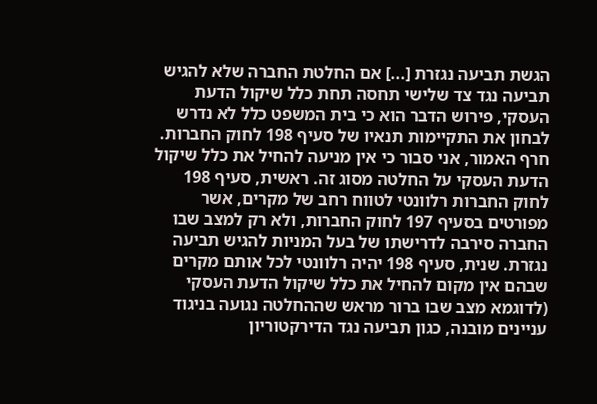הגשת תביעה נגזרת [...] אם החלטת החברה שלא להגיש תביעה נגד צד שלישי תחסה תחת כלל שיקול הדעת העסקי, פירוש הדבר הוא כי בית המשפט כלל לא נדרש לבחון את התקיימות תנאיו של סעיף 198 לחוק החברות.
חרף האמור, אני סבור כי אין מניעה להחיל את כלל שיקול הדעת העסקי על החלטה מסוג זה. ראשית, סעיף 198 לחוק החברות רלוונטי לטווח רחב של מקרים, אשר מפורטים בסעיף 197 לחוק החברות, ולא רק למצב שבו החברה סירבה לדרישתו של בעל המניות להגיש תביעה נגזרת. שנית, סעיף 198 יהיה רלוונטי לכל אותם מקרים שבהם אין מקום להחיל את כלל שיקול הדעת העסקי (לדוגמא מצב שבו ברור מראש שההחלטה נגועה בניגוד עניינים מובנה, כגון תביעה נגד הדירקטוריון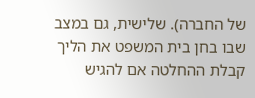של החברה). שלישית, גם במצב שבו בחן בית המשפט את הליך קבלת ההחלטה אם להגיש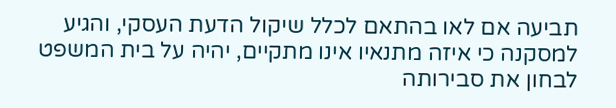תביעה אם לאו בהתאם לכלל שיקול הדעת העסקי, והגיע למסקנה כי איזה מתנאיו אינו מתקיים, יהיה על בית המשפט לבחון את סבירותה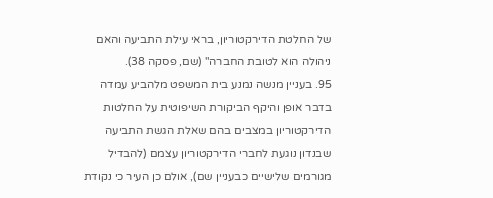של החלטת הדירקטוריון, בראי עילת התביעה והאם ניהולה הוא לטובת החברה" (שם, פסקה 38).
95. בעניין מנשה נמנע בית המשפט מלהביע עמדה בדבר אופן והיקף הביקורת השיפוטית על החלטות הדירקטוריון במצבים בהם שאלת הגשת התביעה שבנדון נוגעת לחברי הדירקטוריון עצמם (להבדיל מגורמים שלישיים כבעניין שם), אולם כן העיר כי נקודת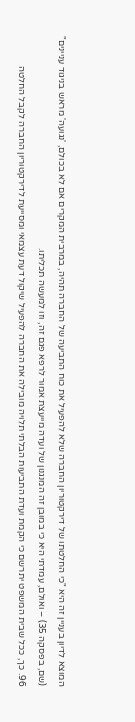המוצא לדיון בעניין זה היא "כי החלטתו של דירקטוריון החברה שלא להפעיל את כוח התביעה של החברה תהיה, במרבית המקרים אם לא בכולם, 'נגועה' מראש בניגוד עניינים" (שם, בפסקה 35) – ואולם, עמדתי היא כי במובן זה המנגנון של ועדה מייעצת אמור לרפא פגם זה, וזו למעשה תכליתו.
96. כך, ככל שבית המשפט יתרשם כי הקמת ועדת התביעות הבלתי תלויה מובילה את החברה להפעיל שיקול דעת עצמאי ומסייעת לדירקטוריון החברה לקבל החלטה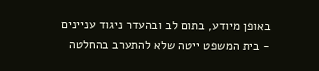באופן מיודע, בתום לב ובהעדר ניגוד עניינים - בית המשפט ייטה שלא להתערב בהחלטה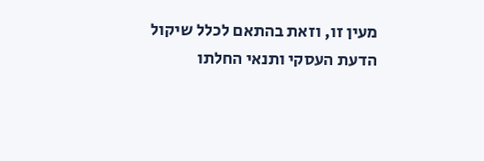מעין זו, וזאת בהתאם לכלל שיקול הדעת העסקי ותנאי החלתו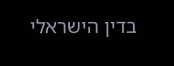בדין הישראלי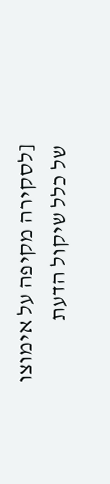[לסקירה מקיפה על אימוצו של כלל שיקול הדעת